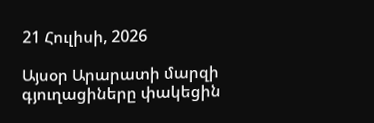21 Հուլիսի, 2026

Այսօր Արարատի մարզի գյուղացիները փակեցին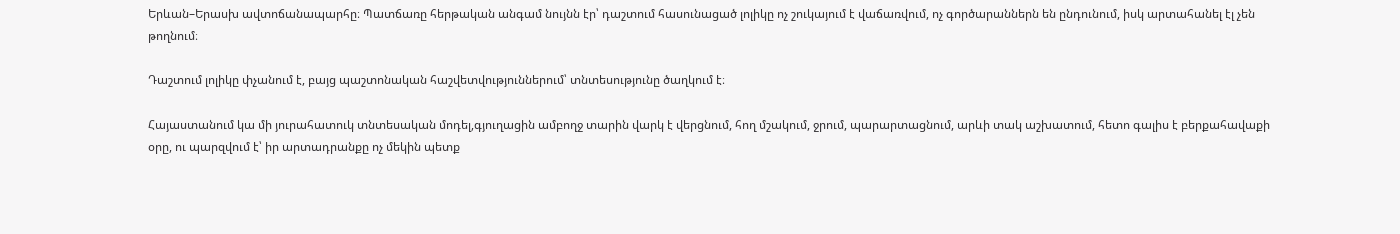Երևան–Երասխ ավտոճանապարհը։ Պատճառը հերթական անգամ նույնն էր՝ դաշտում հասունացած լոլիկը ոչ շուկայում է վաճառվում, ոչ գործարաններն են ընդունում, իսկ արտահանել էլ չեն թողնում։

Դաշտում լոլիկը փչանում է, բայց պաշտոնական հաշվետվություններում՝ տնտեսությունը ծաղկում է։

Հայաստանում կա մի յուրահատուկ տնտեսական մոդել,գյուղացին ամբողջ տարին վարկ է վերցնում, հող մշակում, ջրում, պարարտացնում, արևի տակ աշխատում, հետո գալիս է բերքահավաքի օրը, ու պարզվում է՝ իր արտադրանքը ոչ մեկին պետք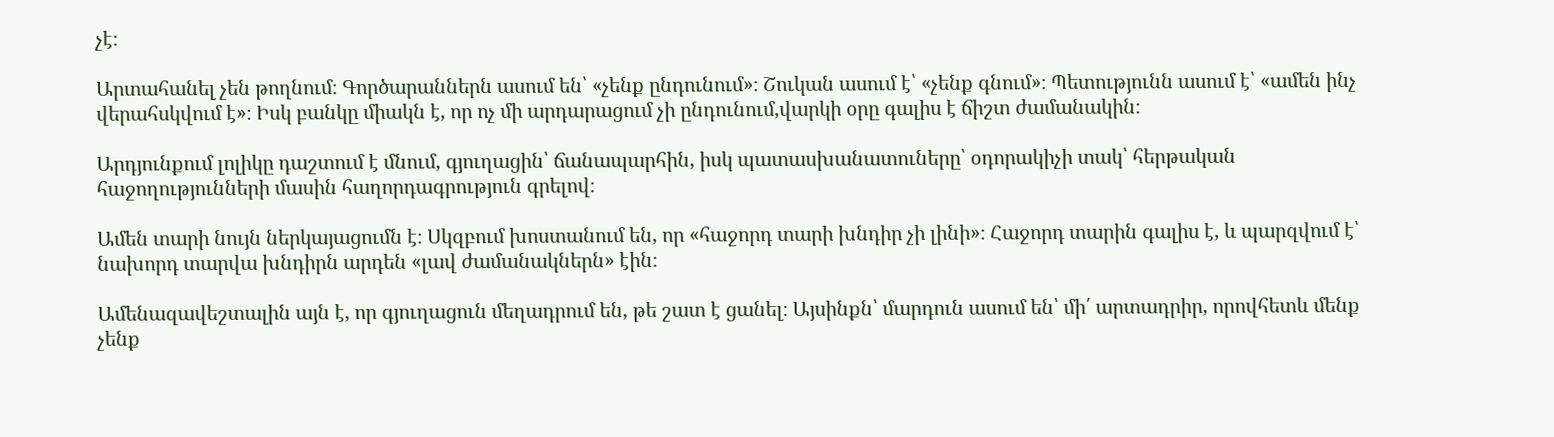չէ։

Արտահանել չեն թողնում։ Գործարաններն ասում են՝ «չենք ընդունում»։ Շուկան ասում է՝ «չենք գնում»։ Պետությունն ասում է՝ «ամեն ինչ վերահսկվում է»։ Իսկ բանկը միակն է, որ ոչ մի արդարացում չի ընդունում,վարկի օրը գալիս է ճիշտ ժամանակին։

Արդյունքում լոլիկը դաշտում է մնում, գյուղացին՝ ճանապարհին, իսկ պատասխանատուները՝ օդորակիչի տակ՝ հերթական հաջողությունների մասին հաղորդագրություն գրելով։

Ամեն տարի նույն ներկայացումն է։ Սկզբում խոստանում են, որ «հաջորդ տարի խնդիր չի լինի»։ Հաջորդ տարին գալիս է, և պարզվում է՝ նախորդ տարվա խնդիրն արդեն «լավ ժամանակներն» էին։

Ամենազավեշտալին այն է, որ գյուղացուն մեղադրում են, թե շատ է ցանել։ Այսինքն՝ մարդուն ասում են՝ մի՛ արտադրիր, որովհետև մենք չենք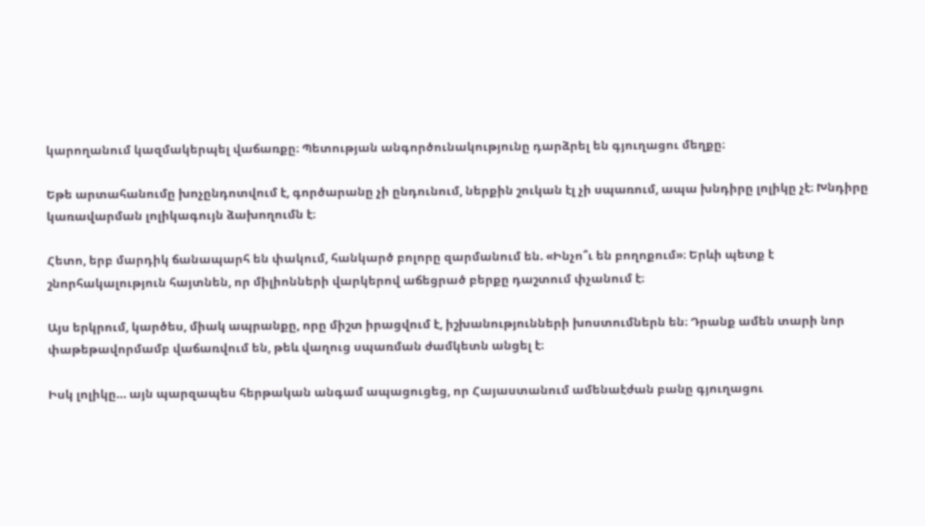կարողանում կազմակերպել վաճառքը։ Պետության անգործունակությունը դարձրել են գյուղացու մեղքը։

Եթե արտահանումը խոչընդոտվում է, գործարանը չի ընդունում, ներքին շուկան էլ չի սպառում, ապա խնդիրը լոլիկը չէ։ Խնդիրը կառավարման լոլիկագույն ձախողումն է։

Հետո, երբ մարդիկ ճանապարհ են փակում, հանկարծ բոլորը զարմանում են. «Ինչո՞ւ են բողոքում»։ Երևի պետք է շնորհակալություն հայտնեն, որ միլիոնների վարկերով աճեցրած բերքը դաշտում փչանում է։

Այս երկրում, կարծես, միակ ապրանքը, որը միշտ իրացվում է, իշխանությունների խոստումներն են։ Դրանք ամեն տարի նոր փաթեթավորմամբ վաճառվում են, թեև վաղուց սպառման ժամկետն անցել է։

Իսկ լոլիկը… այն պարզապես հերթական անգամ ապացուցեց, որ Հայաստանում ամենաէժան բանը գյուղացու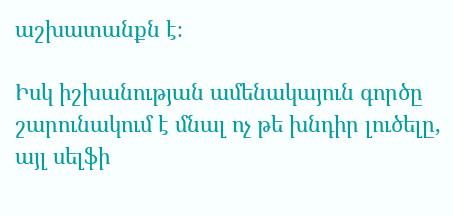աշխատանքն է։

Իսկ իշխանության ամենակայուն գործը շարունակում է մնալ ոչ թե խնդիր լուծելը, այլ սելֆի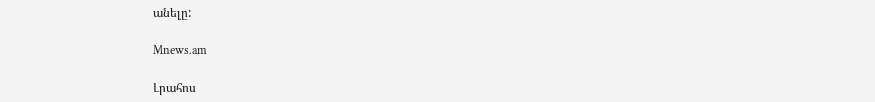անելը:

Mnews.am

Լրահոս